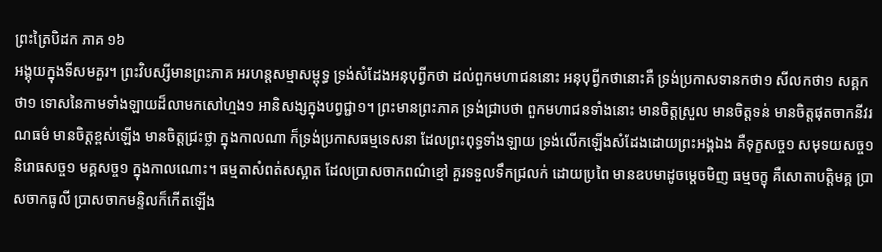ព្រះត្រៃបិដក ភាគ ១៦
អង្គុយក្នុងទីសមគួរ។ ព្រះវិបស្សីមានព្រះភាគ អរហន្តសម្មាសម្ពុទ្ធ ទ្រង់សំដែងអនុបុព្វីកថា ដល់ពួកមហាជននោះ អនុបុព្វីកថានោះគឺ ទ្រង់ប្រកាសទានកថា១ សីលកថា១ សគ្គកថា១ ទោសនៃកាមទាំងឡាយដ៏លាមកសៅហ្មង១ អានិសង្សក្នុងបព្វជ្ជា១។ ព្រះមានព្រះភាគ ទ្រង់ជ្រាបថា ពួកមហាជនទាំងនោះ មានចិត្តស្រួល មានចិត្តទន់ មានចិត្តផុតចាកនីវរណធម៌ មានចិត្តខ្ពស់ឡើង មានចិត្តជ្រះថ្លា ក្នុងកាលណា ក៏ទ្រង់ប្រកាសធម្មទេសនា ដែលព្រះពុទ្ធទាំងឡាយ ទ្រង់លើកឡើងសំដែងដោយព្រះអង្គឯង គឺទុក្ខសច្ច១ សមុទយសច្ច១ និរោធសច្ច១ មគ្គសច្ច១ ក្នុងកាលណោះ។ ធម្មតាសំពត់សស្អាត ដែលប្រាសចាកពណ៌ខ្មៅ គួរទទួលទឹកជ្រលក់ ដោយប្រពៃ មានឧបមាដូចម្តេចមិញ ធម្មចក្ខុ គឺសោតាបត្តិមគ្គ ប្រាសចាកធូលី ប្រាសចាកមន្ទិលក៏កើតឡើង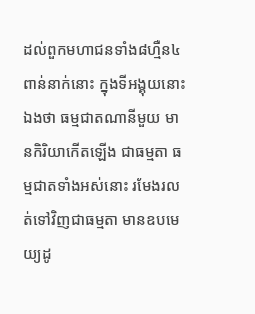ដល់ពួកមហាជនទាំង៨ហ្មឺន៤ពាន់នាក់នោះ ក្នុងទីអង្គុយនោះឯងថា ធម្មជាតណានីមួយ មានកិរិយាកើតឡើង ជាធម្មតា ធម្មជាតទាំងអស់នោះ រមែងរលត់ទៅវិញជាធម្មតា មានឧបមេយ្យដូ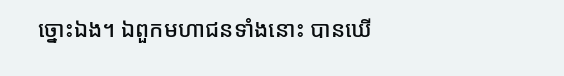ច្នោះឯង។ ឯពួកមហាជនទាំងនោះ បានឃើ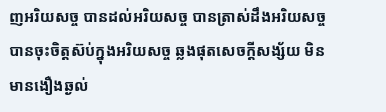ញអរិយសច្ច បានដល់អរិយសច្ច បានត្រាស់ដឹងអរិយសច្ច បានចុះចិត្តស៊ប់ក្នុងអរិយសច្ច ឆ្លងផុតសេចក្តីសង្ស័យ មិនមានងឿងឆ្ងល់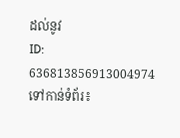ដល់នូវ
ID: 636813856913004974
ទៅកាន់ទំព័រ៖